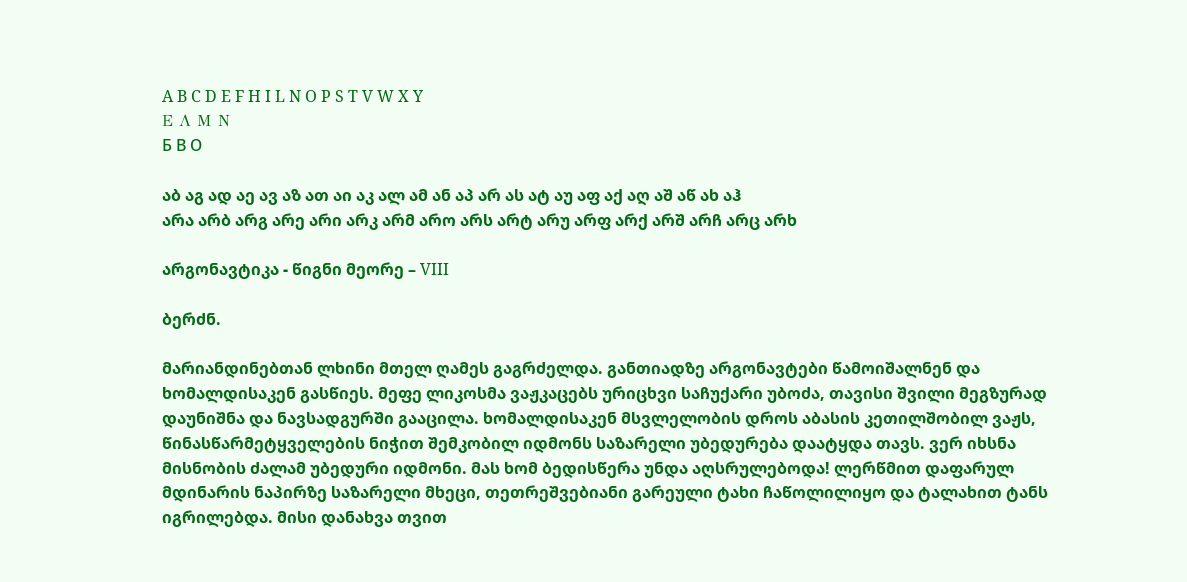A B C D E F H I L N O P S T V W X Y
Ε Λ Μ Ν
Б В О

აბ აგ ად აე ავ აზ ათ აი აკ ალ ამ ან აპ არ ას ატ აუ აფ აქ აღ აშ აწ ახ აჰ
არა არბ არგ არე არი არკ არმ არო არს არტ არუ არფ არქ არშ არჩ არც არხ

არგონავტიკა - წიგნი მეორე – VIII

ბერძნ.

მარიანდინებთან ლხინი მთელ ღამეს გაგრძელდა. განთიადზე არგონავტები წამოიშალნენ და ხომალდისაკენ გასწიეს. მეფე ლიკოსმა ვაჟკაცებს ურიცხვი საჩუქარი უბოძა, თავისი შვილი მეგზურად დაუნიშნა და ნავსადგურში გააცილა. ხომალდისაკენ მსვლელობის დროს აბასის კეთილშობილ ვაჟს, წინასწარმეტყველების ნიჭით შემკობილ იდმონს საზარელი უბედურება დაატყდა თავს. ვერ იხსნა მისნობის ძალამ უბედური იდმონი. მას ხომ ბედისწერა უნდა აღსრულებოდა! ლერწმით დაფარულ მდინარის ნაპირზე საზარელი მხეცი, თეთრეშვებიანი გარეული ტახი ჩაწოლილიყო და ტალახით ტანს იგრილებდა. მისი დანახვა თვით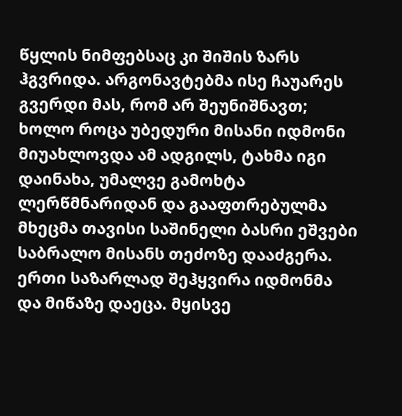წყლის ნიმფებსაც კი შიშის ზარს ჰგვრიდა. არგონავტებმა ისე ჩაუარეს გვერდი მას, რომ არ შეუნიშნავთ; ხოლო როცა უბედური მისანი იდმონი მიუახლოვდა ამ ადგილს, ტახმა იგი დაინახა, უმალვე გამოხტა ლერწმნარიდან და გააფთრებულმა მხეცმა თავისი საშინელი ბასრი ეშვები საბრალო მისანს თეძოზე დააძგერა. ერთი საზარლად შეჰყვირა იდმონმა და მიწაზე დაეცა. მყისვე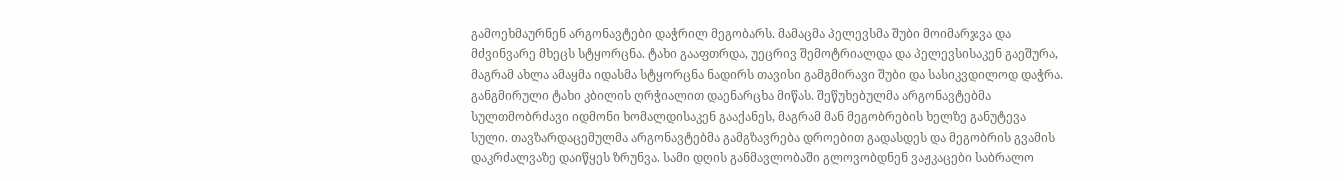გამოეხმაურნენ არგონავტები დაჭრილ მეგობარს. მამაცმა პელევსმა შუბი მოიმარჯვა და მძვინვარე მხეცს სტყორცნა. ტახი გააფთრდა, უეცრივ შემოტრიალდა და პელევსისაკენ გაეშურა, მაგრამ ახლა ამაყმა იდასმა სტყორცნა ნადირს თავისი გამგმირავი შუბი და სასიკვდილოდ დაჭრა. განგმირული ტახი კბილის ღრჭიალით დაენარცხა მიწას. შეწუხებულმა არგონავტებმა სულთმობრძავი იდმონი ხომალდისაკენ გააქანეს, მაგრამ მან მეგობრების ხელზე განუტევა სული. თავზარდაცემულმა არგონავტებმა გამგზავრება დროებით გადასდეს და მეგობრის გვამის დაკრძალვაზე დაიწყეს ზრუნვა. სამი დღის განმავლობაში გლოვობდნენ ვაჟკაცები საბრალო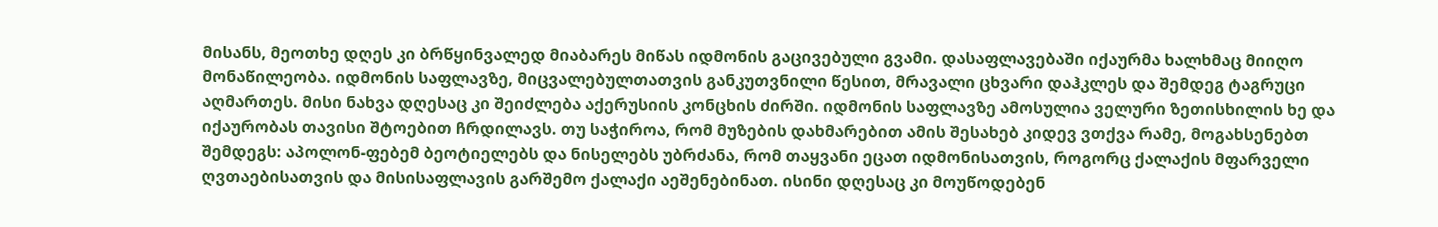მისანს, მეოთხე დღეს კი ბრწყინვალედ მიაბარეს მიწას იდმონის გაცივებული გვამი. დასაფლავებაში იქაურმა ხალხმაც მიიღო მონაწილეობა. იდმონის საფლავზე, მიცვალებულთათვის განკუთვნილი წესით, მრავალი ცხვარი დაჰკლეს და შემდეგ ტაგრუცი აღმართეს. მისი ნახვა დღესაც კი შეიძლება აქერუსიის კონცხის ძირში. იდმონის საფლავზე ამოსულია ველური ზეთისხილის ხე და იქაურობას თავისი შტოებით ჩრდილავს. თუ საჭიროა, რომ მუზების დახმარებით ამის შესახებ კიდევ ვთქვა რამე, მოგახსენებთ შემდეგს: აპოლონ-ფებემ ბეოტიელებს და ნისელებს უბრძანა, რომ თაყვანი ეცათ იდმონისათვის, როგორც ქალაქის მფარველი ღვთაებისათვის და მისისაფლავის გარშემო ქალაქი აეშენებინათ. ისინი დღესაც კი მოუწოდებენ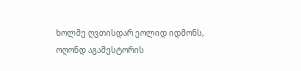ხოლმე ღვთისდარ ეოლიდ იდმონს, ოღონდ აგამესტორის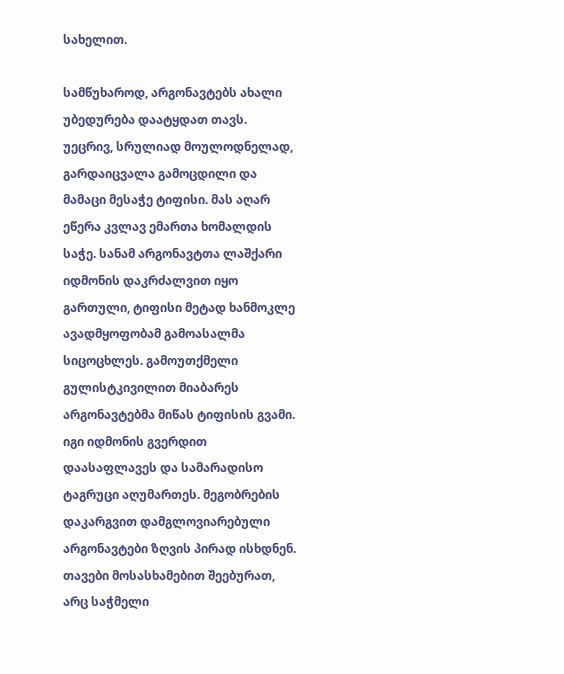სახელით.

სამწუხაროდ, არგონავტებს ახალი უბედურება დაატყდათ თავს. უეცრივ, სრულიად მოულოდნელად, გარდაიცვალა გამოცდილი და მამაცი მესაჭე ტიფისი. მას აღარ ეწერა კვლავ ემართა ხომალდის საჭე. სანამ არგონავტთა ლაშქარი იდმონის დაკრძალვით იყო გართული, ტიფისი მეტად ხანმოკლე ავადმყოფობამ გამოასალმა სიცოცხლეს. გამოუთქმელი გულისტკივილით მიაბარეს არგონავტებმა მიწას ტიფისის გვამი. იგი იდმონის გვერდით დაასაფლავეს და სამარადისო ტაგრუცი აღუმართეს. მეგობრების დაკარგვით დამგლოვიარებული არგონავტები ზღვის პირად ისხდნენ. თავები მოსასხამებით შეებურათ, არც საჭმელი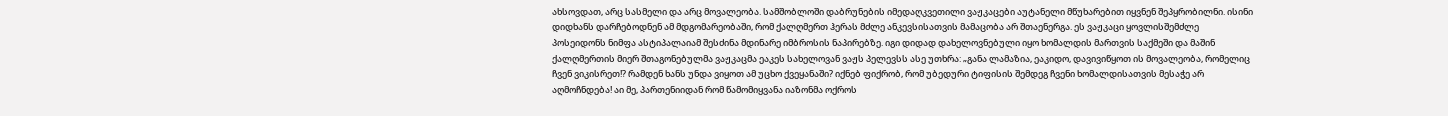ახსოვდათ, არც სასმელი და არც მოვალეობა. სამშობლოში დაბრუნების იმედაღკვეთილი ვაჟკაცები აუტანელი მწუხარებით იყვნენ შეპყრობილნი. ისინი დიდხანს დარჩებოდნენ ამ მდგომარეობაში, რომ ქალღმერთ ჰერას მძლე ანკევსისათვის მამაცობა არ შთაენერგა. ეს ვაჟკაცი ყოვლისშემძლე პოსეიდონს ნიმფა ასტიპალაიამ შესძინა მდინარე იმბროსის ნაპირებზე. იგი დიდად დახელოვნებული იყო ხომალდის მართვის საქმეში და მაშინ ქალღმერთის მიერ შთაგონებულმა ვაჟკაცმა ეაკეს სახელოვან ვაჟს პელევსს ასე უთხრა: „განა ლამაზია, ეაკიდო, დავივიწყოთ ის მოვალეობა, რომელიც ჩვენ ვიკისრეთ!? რამდენ ხანს უნდა ვიყოთ ამ უცხო ქვეყანაში? იქნებ ფიქრობ, რომ უბედური ტიფისის შემდეგ ჩვენი ხომალდისათვის მესაჭე არ აღმოჩნდება! აი მე, პართენიიდან რომ წამომიყვანა იაზონმა ოქროს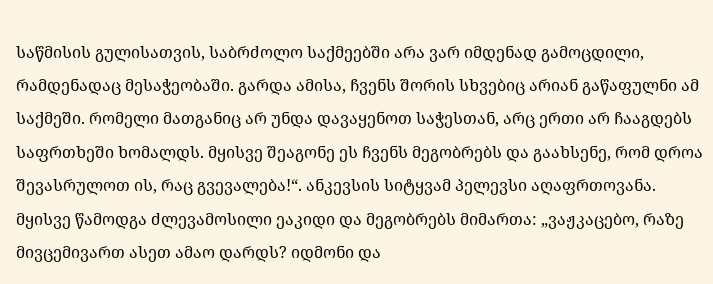საწმისის გულისათვის, საბრძოლო საქმეებში არა ვარ იმდენად გამოცდილი, რამდენადაც მესაჭეობაში. გარდა ამისა, ჩვენს შორის სხვებიც არიან გაწაფულნი ამ საქმეში. რომელი მათგანიც არ უნდა დავაყენოთ საჭესთან, არც ერთი არ ჩააგდებს საფრთხეში ხომალდს. მყისვე შეაგონე ეს ჩვენს მეგობრებს და გაახსენე, რომ დროა შევასრულოთ ის, რაც გვევალება!“. ანკევსის სიტყვამ პელევსი აღაფრთოვანა. მყისვე წამოდგა ძლევამოსილი ეაკიდი და მეგობრებს მიმართა: „ვაჟკაცებო, რაზე მივცემივართ ასეთ ამაო დარდს? იდმონი და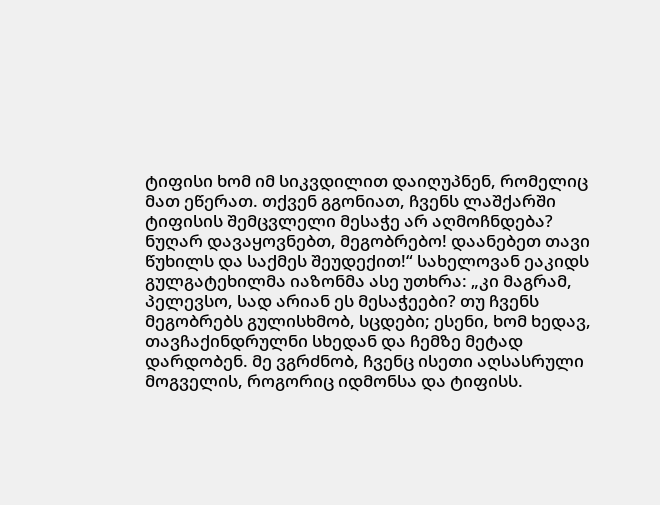ტიფისი ხომ იმ სიკვდილით დაიღუპნენ, რომელიც მათ ეწერათ. თქვენ გგონიათ, ჩვენს ლაშქარში ტიფისის შემცვლელი მესაჭე არ აღმოჩნდება? ნუღარ დავაყოვნებთ, მეგობრებო! დაანებეთ თავი წუხილს და საქმეს შეუდექით!“ სახელოვან ეაკიდს გულგატეხილმა იაზონმა ასე უთხრა: „კი მაგრამ, პელევსო, სად არიან ეს მესაჭეები? თუ ჩვენს მეგობრებს გულისხმობ, სცდები; ესენი, ხომ ხედავ, თავჩაქინდრულნი სხედან და ჩემზე მეტად დარდობენ. მე ვგრძნობ, ჩვენც ისეთი აღსასრული მოგველის, როგორიც იდმონსა და ტიფისს.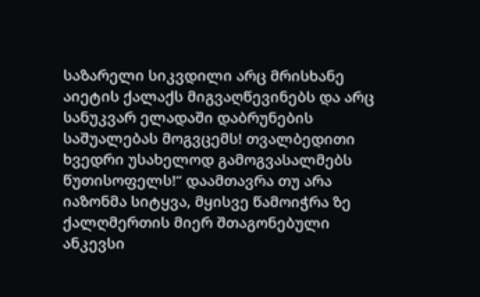საზარელი სიკვდილი არც მრისხანე აიეტის ქალაქს მიგვაღწევინებს და არც სანუკვარ ელადაში დაბრუნების საშუალებას მოგვცემს! თვალბედითი ხვედრი უსახელოდ გამოგვასალმებს წუთისოფელს!“ დაამთავრა თუ არა იაზონმა სიტყვა, მყისვე წამოიჭრა ზე ქალღმერთის მიერ შთაგონებული ანკევსი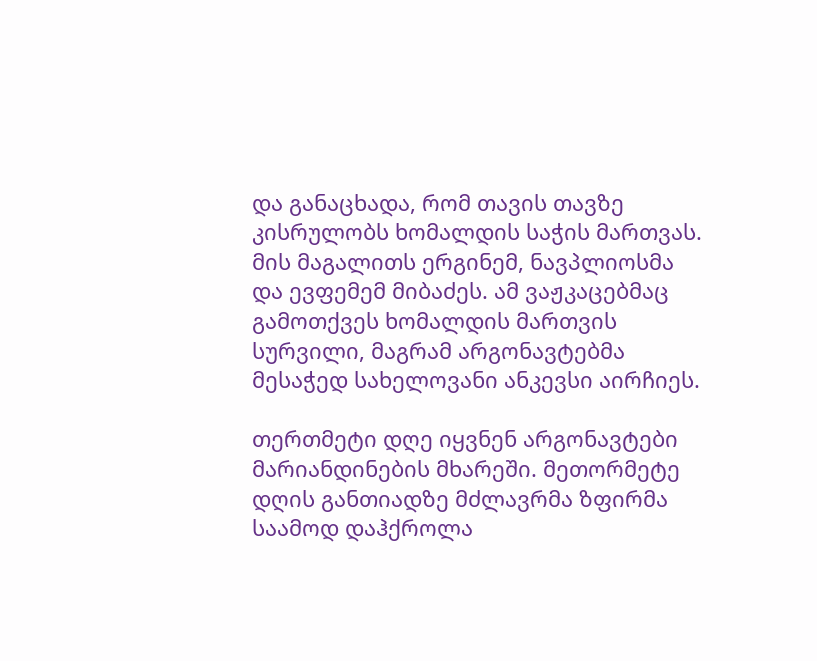და განაცხადა, რომ თავის თავზე კისრულობს ხომალდის საჭის მართვას. მის მაგალითს ერგინემ, ნავპლიოსმა და ევფემემ მიბაძეს. ამ ვაჟკაცებმაც გამოთქვეს ხომალდის მართვის სურვილი, მაგრამ არგონავტებმა მესაჭედ სახელოვანი ანკევსი აირჩიეს.

თერთმეტი დღე იყვნენ არგონავტები მარიანდინების მხარეში. მეთორმეტე დღის განთიადზე მძლავრმა ზფირმა საამოდ დაჰქროლა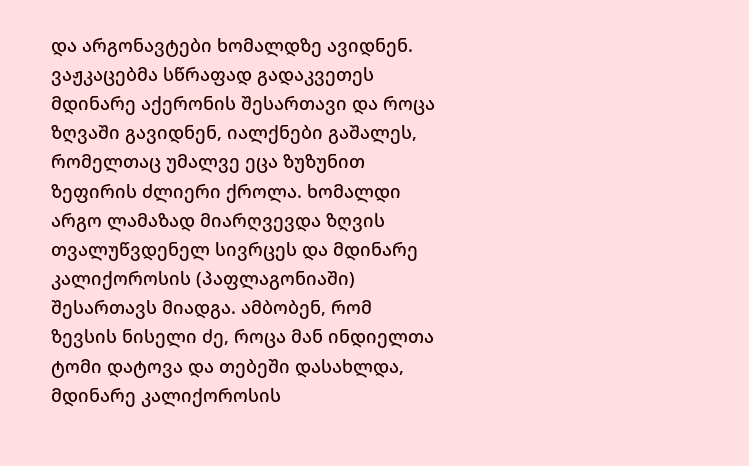და არგონავტები ხომალდზე ავიდნენ. ვაჟკაცებმა სწრაფად გადაკვეთეს მდინარე აქერონის შესართავი და როცა ზღვაში გავიდნენ, იალქნები გაშალეს, რომელთაც უმალვე ეცა ზუზუნით ზეფირის ძლიერი ქროლა. ხომალდი არგო ლამაზად მიარღვევდა ზღვის თვალუწვდენელ სივრცეს და მდინარე კალიქოროსის (პაფლაგონიაში) შესართავს მიადგა. ამბობენ, რომ ზევსის ნისელი ძე, როცა მან ინდიელთა ტომი დატოვა და თებეში დასახლდა, მდინარე კალიქოროსის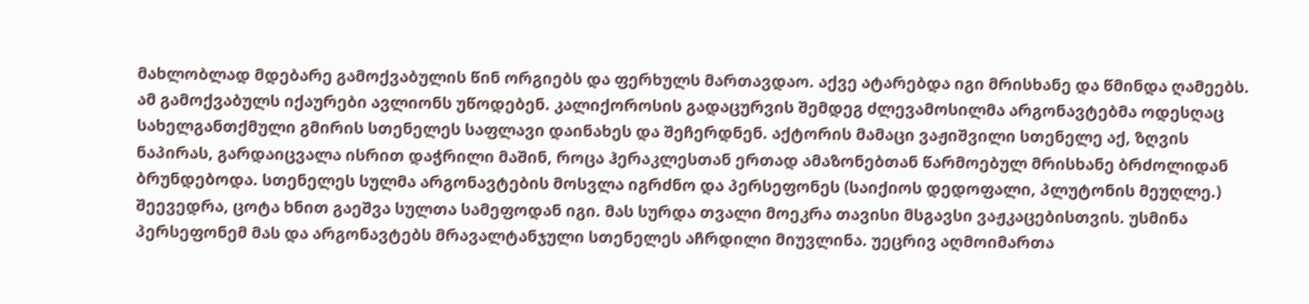მახლობლად მდებარე გამოქვაბულის წინ ორგიებს და ფერხულს მართავდაო. აქვე ატარებდა იგი მრისხანე და წმინდა ღამეებს. ამ გამოქვაბულს იქაურები ავლიონს უწოდებენ. კალიქოროსის გადაცურვის შემდეგ ძლევამოსილმა არგონავტებმა ოდესღაც სახელგანთქმული გმირის სთენელეს საფლავი დაინახეს და შეჩერდნენ. აქტორის მამაცი ვაჟიშვილი სთენელე აქ, ზღვის ნაპირას, გარდაიცვალა ისრით დაჭრილი მაშინ, როცა ჰერაკლესთან ერთად ამაზონებთან წარმოებულ მრისხანე ბრძოლიდან ბრუნდებოდა. სთენელეს სულმა არგონავტების მოსვლა იგრძნო და პერსეფონეს (საიქიოს დედოფალი, პლუტონის მეუღლე.) შეევედრა, ცოტა ხნით გაეშვა სულთა სამეფოდან იგი. მას სურდა თვალი მოეკრა თავისი მსგავსი ვაჟკაცებისთვის. უსმინა პერსეფონემ მას და არგონავტებს მრავალტანჯული სთენელეს აჩრდილი მიუვლინა. უეცრივ აღმოიმართა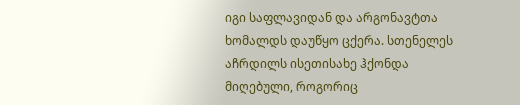იგი საფლავიდან და არგონავტთა ხომალდს დაუწყო ცქერა. სთენელეს აჩრდილს ისეთისახე ჰქონდა მიღებული, როგორიც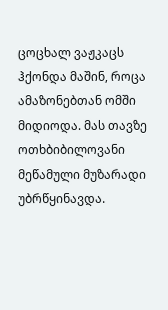ცოცხალ ვაჟკაცს ჰქონდა მაშინ, როცა ამაზონებთან ომში მიდიოდა. მას თავზე ოთხბიბილოვანი მეწამული მუზარადი უბრწყინავდა.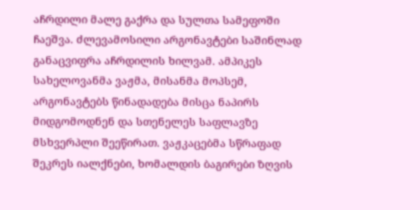აჩრდილი მალე გაქრა და სულთა სამეფოში ჩაეშვა. ძლევამოსილი არგონავტები საშინლად განაცვიფრა აჩრდილის ხილვამ. ამპიკეს სახელოვანმა ვაჟმა, მისანმა მოპსემ, არგონავტებს წინადადება მისცა ნაპირს მიდგომოდნენ და სთენელეს საფლავზე მსხვერპლი შეეწირათ. ვაჟკაცებმა სწრაფად შეკრეს იალქნები, ხომალდის ბაგირები ზღვის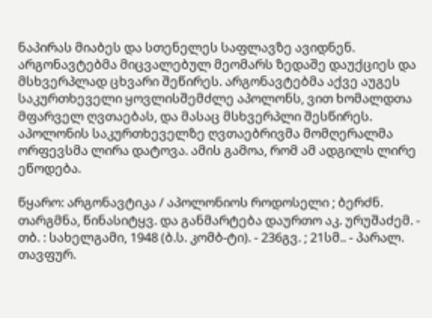ნაპირას მიაბეს და სთენელეს საფლავზე ავიდნენ. არგონავტებმა მიცვალებულ მეომარს ზედაშე დაუქციეს და მსხვერპლად ცხვარი შეწირეს. არგონავტებმა აქვე აუგეს საკურთხეველი ყოვლისშემძლე აპოლონს, ვით ხომალდთა მფარველ ღვთაებას, და მასაც მსხვერპლი შესწირეს. აპოლონის საკურთხეველზე ღვთაებრივმა მომღერალმა ორფევსმა ლირა დატოვა. ამის გამოა, რომ ამ ადგილს ლირე ეწოდება.

წყარო: არგონავტიკა / აპოლონიოს როდოსელი ; ბერძნ. თარგმნა, წინასიტყვ. და განმარტება დაურთო აკ. ურუშაძემ. - თბ. : სახელგამი, 1948 (ბ.ს. კომბ-ტი). - 236გვ. ; 21სმ.. - პარალ. თავფურ.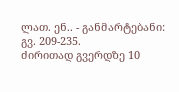ლათ. ენ.. - განმარტებანი: გვ. 209-235.
ძირითად გვერდზე 10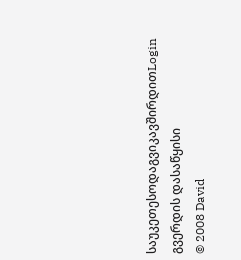საუკეთესოდაგვიკავშირდითLogin გვერდის დასაწყისი
© 2008 David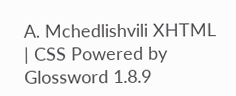A. Mchedlishvili XHTML | CSS Powered by Glossword 1.8.9